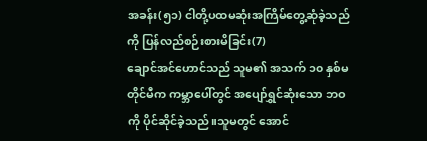အခန်း(၅၁) ငါတို့ပထမဆုံးအကြိမ်တွေ့ဆုံခဲ့သည်ကို ပြန်လည်စဉ်းစားမိခြင်း(7)
ချောင်အင်ဟောင်သည် သူမ၏ အသက် ၁၀ နှစ်မတိုင်မီက ကမ္ဘာပေါ်တွင် အပျော်ရွှင်ဆုံးသော ဘဝကို ပိုင်ဆိုင်ခဲ့သည်။သူမတွင် အောင်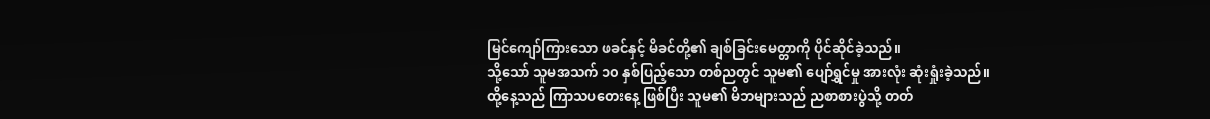မြင်ကျော်ကြားသော ဖခင်နှင့် မိခင်တို့၏ ချစ်ခြင်းမေတ္တာကို ပိုင်ဆိုင်ခဲ့သည်။
သို့သော် သူမအသက် ၁၀ နှစ်ပြည့်သော တစ်ညတွင် သူမ၏ ပျော်ရွှင်မှု အားလုံး ဆုံးရှုံးခဲ့သည်။
ထို့နေ့သည် ကြာသပတေးနေ့ ဖြစ်ပြီး သူမ၏ မိဘများသည် ညစာစားပွဲသို့ တတ်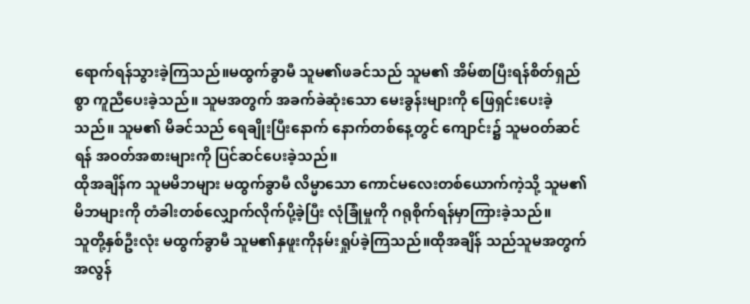ရောက်ရန်သွားခဲ့ကြသည်။မထွက်ခွာမီ သူမ၏ဖခင်သည် သူမ၏ အိမ်စာပြီးရန်စိတ်ရှည်စွာ ကူညီပေးခဲ့သည်။ သူမအတွက် အခက်ခဲဆုံးသော မေးခွန်းများကို ဖြေရှင်းပေးခဲ့သည်။ သူမ၏ မိခင်သည် ရေချိုးပြီးနောက် နောက်တစ်နေ့တွင် ကျောင်း၌ သူမဝတ်ဆင်ရန် အဝတ်အစားများကို ပြင်ဆင်ပေးခဲ့သည်။
ထိုအချိန်က သူမမိဘများ မထွက်ခွာမီ လိမ္မာသော ကောင်မလေးတစ်ယောက်ကဲ့သို့ သူမ၏ မိဘများကို တံခါးတစ်လျှောက်လိုက်ပို့ခဲ့ပြီး လုံခြုံမှုကို ဂရုစိုက်ရန်မှာကြားခဲ့သည်။
သူတို့နှစ်ဦးလုံး မထွက်ခွာမီ သူမ၏နှဖူးကိုနမ်းရှုပ်ခဲ့ကြသည်။ထိုအချိန် သည်သူမအတွက် အလွန်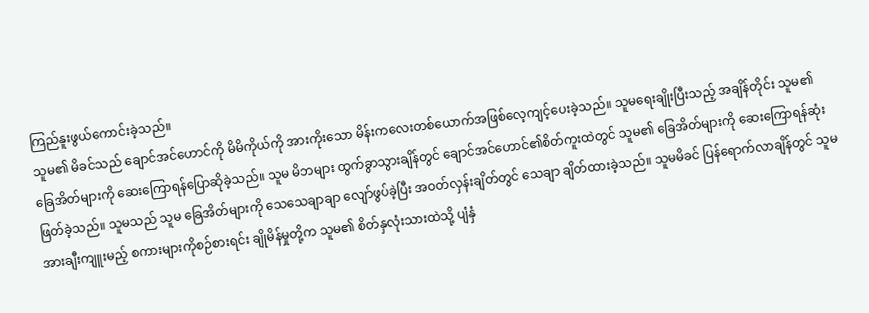ကြည်နူးဖွယ်ကောင်းခဲ့သည်။
သူမ၏ မိခင်သည် ချောင်အင်ဟောင်ကို မိမိကိုယ်ကို အားကိုးသော မိန်းကလေးတစ်ယောက်အဖြစ်လေ့ကျင့်ပေးခဲ့သည်။ သူမရေးချိုးပြီးသည့် အချိန်တိုင်း သူမ၏ ခြေအိတ်များကို ဆေးကြောရန်ပြောဆိုခဲ့သည်။ သူမ မိဘများ ထွက်ခွာသွားချိန်တွင် ချောင်အင်ဟောင်၏စိတ်ကူးထဲတွင် သူမ၏ ခြေအိတ်များကို ဆေးကြောရန်ဆုံးဖြတ်ခဲ့သည်။ သူမသည် သူမ ခြေအိတ်များကို သေသေချာချာ လျော်ဖွပ်ခဲ့ပြီး အဝတ်လှန်းချိတ်တွင် သေချာ ချိတ်ထားခဲ့သည်။ သူမမိခင် ပြန်ရောက်လာချိန်တွင် သူမအားချီးကျူးမည့် စကားများကိုစဉ်စားရင်း ချိုမိန်မှုတို့က သူမ၏ စိတ်နှလုံးသားထဲသို့ ပျံနှံ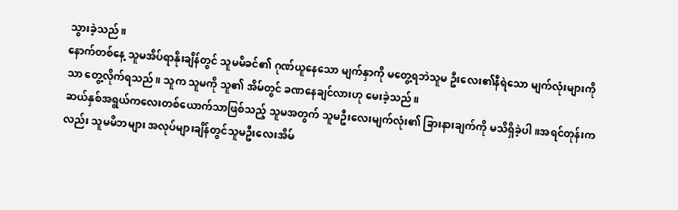သွားခဲ့သည်။
နောက်တစ်နေ့ သူမအိပ်ရာနိုးချိန်တွင် သူမမိခင်၏ ဂုဏ်ယူနေသော မျက်နှာကို မတွေ့ရဘဲသူမ ဦးလေး၏နီရဲသော မျက်လုံးများကို သာ တွေ့လိုက်ရသည်။ သူက သူမကို သူ၏ အိမ်တွင် ခဏနေချင်လားဟု မေးခဲ့သည်။
ဆယ်နှစ်အရွယ်ကလေးတစ်ယောက်သာဖြစ်သည့် သူမအတွက် သူမဦးလေးမျက်လုံး၏ ခြားနားချက်ကို မသိရှိခဲ့ပါ။အရင်တုန်းကလည်း သူမမိဘများ အလုပ်များချိန်တွင်သူမဦးလေးအိမ်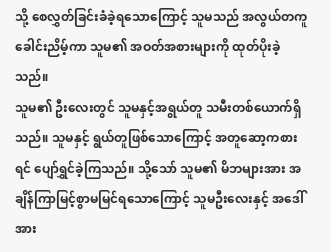သို့ စေလွှတ်ခြင်းခံခဲ့ရသောကြောင့် သူမသည် အလွယ်တကူ ခေါင်းညိမ့်ကာ သူမ၏ အဝတ်အစားများကို ထုတ်ပိုးခဲ့သည်။
သူမ၏ ဦးလေးတွင် သူမနှင့်အရွယ်တူ သမီးတစ်ယောက်ရှိသည်။ သူမနှင့် ရွယ်တူဖြစ်သောကြောင့် အတူဆော့ကစားရင် ပျော်ရွှင်ခဲ့ကြသည်။ သို့သော် သူမ၏ မိဘများအား အချိန်ကြာမြင့်စွာမမြင်ရသောကြောင့် သူမဦးလေးနှင့် အဒေါ်အား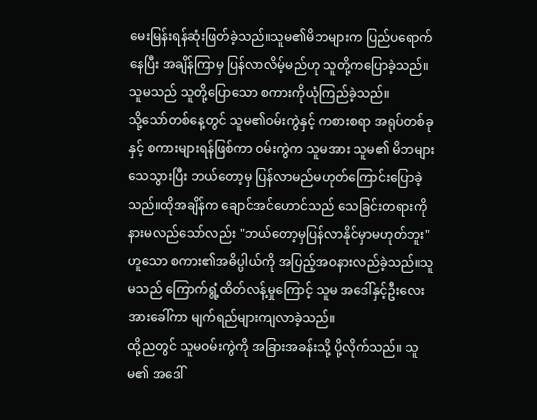မေးမြန်းရန်ဆုံးဖြတ်ခဲ့သည်။သူမ၏မိဘများက ပြည်ပရောက်နေပြီး အချိန်ကြာမှ ပြန်လာလိမ့်မည်ဟု သူတို့ကပြောခဲ့သည်။
သူမသည် သူတို့ပြောသော စကားကိုယုံကြည်ခဲ့သည်။
သို့သော်တစ်နေ့တွင် သူမ၏ဝမ်းကွဲနှင့် ကစားစရာ အရုပ်တစ်ခုနှင့် စကားများရန်ဖြစ်ကာ ဝမ်းကွဲက သူမအား သူမ၏ မိဘများ သေသွားပြီး ဘယ်တော့မှ ပြန်လာမည်မဟုတ်ကြောင်းပြောခဲ့သည်။ထိုအချိန်က ချောင်အင်ဟောင်သည် သေခြင်းတရားကို နားမလည်သော်လည်း "ဘယ်တော့မှပြန်လာနိုင်မှာမဟုတ်ဘူး" ဟူသော စကား၏အဓိပ္ပါယ်ကို အပြည့်အဝနားလည်ခဲ့သည်။သူမသည် ကြောက်ရွံ့ထိတ်လန့်မှုကြောင့် သူမ အဒေါ်နှင့်ဦးလေးအားခေါ်ကာ မျက်ရည်များကျလာခဲ့သည်။
ထို့ညတွင် သူမဝမ်းကွဲကို အခြားအခန်းသို့ ပို့လိုက်သည်။ သူမ၏ အဒေါ်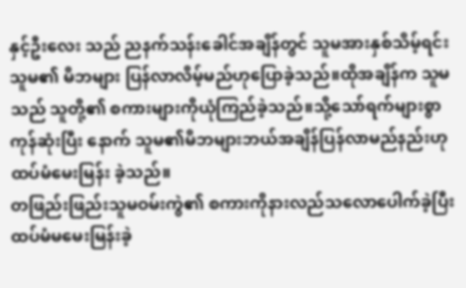နှင့်ဦးလေး သည် ညနက်သန်းခေါင်အချိန်တွင် သူမအားနှစ်သိမ့်ရင်း သူမ၏ မိဘများ ပြန်လာလိမ့်မည်ဟုပြောခဲ့သည်။ထိုအချိန်က သူမသည် သူတို့၏ စကားများကိုယုံကြည်ခဲ့သည်။သို့သော်ရက်များစွာကုန်ဆုံးပြီး နောက် သူမ၏မိဘများဘယ်အချိန်ပြန်လာမည်နည်းဟု ထပ်မံမေးမြန်း ခဲ့သည်။
တဖြည်းဖြည်းသူမဝမ်းကွဲ၏ စကားကိုနားလည်သလောပေါက်ခဲ့ပြီး ထပ်မံမမေးမြန်းခဲ့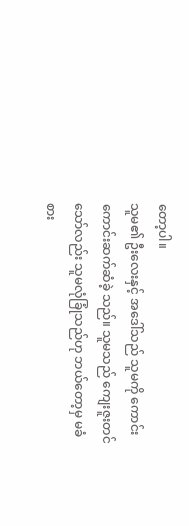တော့ပါ။
သူမ၏ ဦးလေးနှင့် အဒေါ်သည် သူမကို ကောင်းကောင်းဆက်ဆံခဲ့ သည်။ သူမသည် ကျေးဇူးတင်သော်လည်း သူမလုံခြုံသည်ဟု ဘယ်တော့မှ မခံစား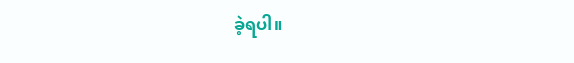ခဲ့ရပါ။